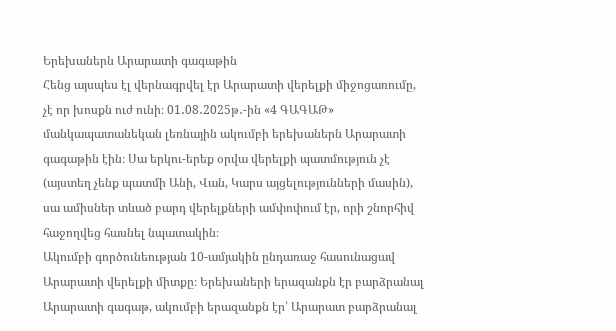Երեխաներն Արարատի գագաթին
Հենց այսպես էլ վերնագրվել էր Արարատի վերելքի միջոցառումը, չէ որ խոսքն ուժ ունի։ 01․08․2025թ․-ին «4 ԳԱԳԱԹ» մանկապատանեկան լեռնային ակումբի երեխաներն Արարատի գագաթին էին։ Սա երկու-երեք օրվա վերելքի պատմություն չէ (այստեղ չենք պատմի Անի, Վան, Կարս այցելությունների մասին), սա ամիսներ տևած բարդ վերելքների ամփոփում էր, որի շնորհիվ հաջողվեց հասնել նպատակին։
Ակումբի գործունեության 10-ամյակին ընդառաջ հասունացավ Արարատի վերելքի միտքը։ Երեխաների երազանքն էր բարձրանալ Արարատի գագաթ, ակումբի երազանքն էր՝ Արարատ բարձրանալ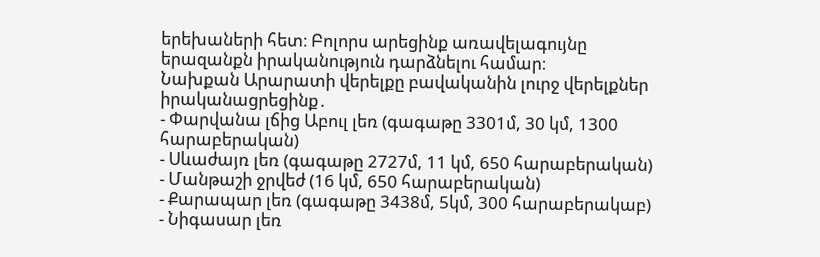երեխաների հետ։ Բոլորս արեցինք առավելագույնը երազանքն իրականություն դարձնելու համար։
Նախքան Արարատի վերելքը բավականին լուրջ վերելքներ իրականացրեցինք․
- Փարվանա լճից Աբուլ լեռ (գագաթը 3301մ, 30 կմ, 1300 հարաբերական)
- Սևաժայռ լեռ (գագաթը 2727մ, 11 կմ, 650 հարաբերական)
- Մանթաշի ջրվեժ (16 կմ, 650 հարաբերական)
- Քարապար լեռ (գագաթը 3438մ, 5կմ, 300 հարաբերակաբ)
- Նիգասար լեռ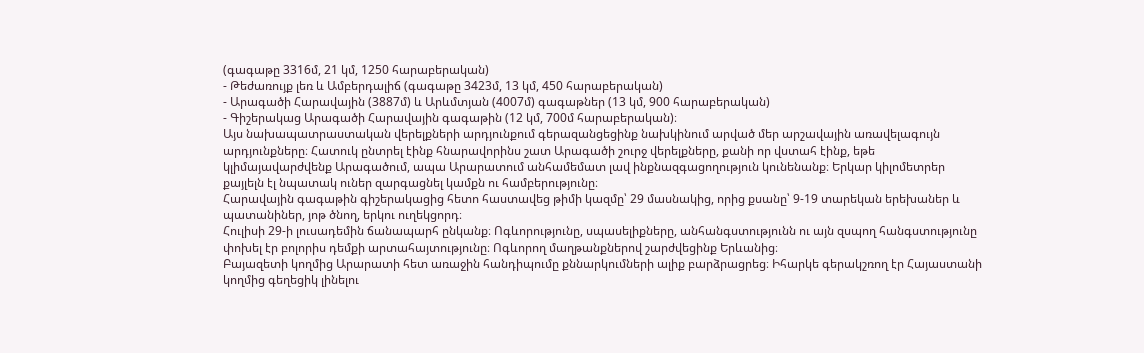(գագաթը 3316մ, 21 կմ, 1250 հարաբերական)
- Թեժառույք լեռ և Ամբերդալիճ (գագաթը 3423մ, 13 կմ, 450 հարաբերական)
- Արագածի Հարավային (3887մ) և Արևմտյան (4007մ) գագաթներ (13 կմ, 900 հարաբերական)
- Գիշերակաց Արագածի Հարավային գագաթին (12 կմ, 700մ հարաբերական)։
Այս նախապատրաստական վերելքների արդյունքում գերազանցեցինք նախկինում արված մեր արշավային առավելագույն արդյունքները։ Հատուկ ընտրել էինք հնարավորինս շատ Արագածի շուրջ վերելքները, քանի որ վստահ էինք, եթե կլիմայավարժվենք Արագածում, ապա Արարատում անհամեմատ լավ ինքնազգացողություն կունենանք։ Երկար կիլոմետրեր քայլելն էլ նպատակ ուներ զարգացնել կամքն ու համբերությունը։
Հարավային գագաթին գիշերակացից հետո հաստավեց թիմի կազմը՝ 29 մասնակից, որից քսանը՝ 9-19 տարեկան երեխաներ և պատանիներ, յոթ ծնող, երկու ուղեկցորդ։
Հուլիսի 29-ի լուսադեմին ճանապարհ ընկանք։ Ոգևորությունը, սպասելիքները, անհանգստությունն ու այն զսպող հանգստությունը փոխել էր բոլորիս դեմքի արտահայտությունը։ Ոգևորող մաղթանքներով շարժվեցինք Երևանից։
Բայազետի կողմից Արարատի հետ առաջին հանդիպումը քննարկումների ալիք բարձրացրեց։ Իհարկե գերակշռող էր Հայաստանի կողմից գեղեցիկ լինելու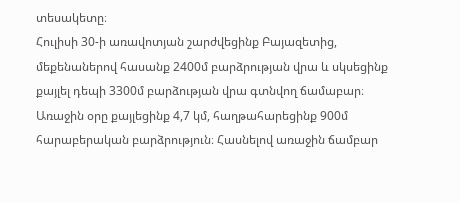տեսակետը։
Հուլիսի 30-ի առավոտյան շարժվեցինք Բայազետից, մեքենաներով հասանք 2400մ բարձրության վրա և սկսեցինք քայլել դեպի 3300մ բարձության վրա գտնվող ճամաբար։ Առաջին օրը քայլեցինք 4,7 կմ, հաղթահարեցինք 900մ հարաբերական բարձրություն։ Հասնելով առաջին ճամբար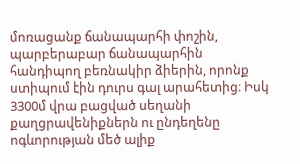մոռացանք ճանապարհի փոշին, պարբերաբար ճանապարհին հանդիպող բեռնակիր ձիերին, որոնք ստիպում էին դուրս գալ արահետից։ Իսկ 3300մ վրա բացված սեղանի քաղցրավենիքներն ու ընդեղենը ոգևորության մեծ ալիք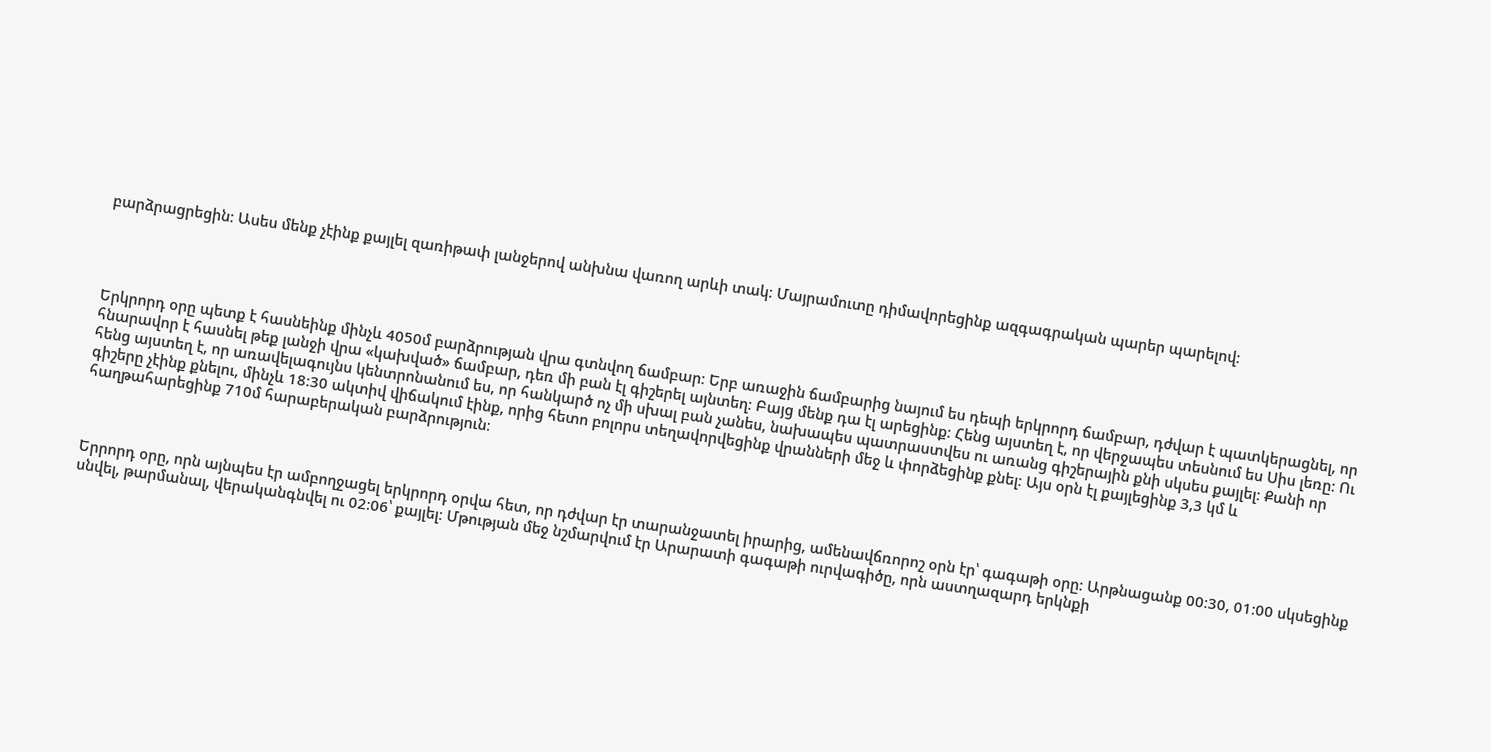բարձրացրեցին։ Ասես մենք չէինք քայլել զառիթափ լանջերով անխնա վառող արևի տակ։ Մայրամուտը դիմավորեցինք ազգագրական պարեր պարելով։




Երկրորդ օրը պետք է հասնեինք մինչև 4050մ բարձրության վրա գտնվող ճամբար։ Երբ առաջին ճամբարից նայում ես դեպի երկրորդ ճամբար, դժվար է պատկերացնել, որ հնարավոր է հասնել թեք լանջի վրա «կախված» ճամբար, դեռ մի բան էլ գիշերել այնտեղ։ Բայց մենք դա էլ արեցինք։ Հենց այստեղ է, որ վերջապես տեսնում ես Սիս լեռը։ Ու հենց այստեղ է, որ առավելագույնս կենտրոնանում ես, որ հանկարծ ոչ մի սխալ բան չանես, նախապես պատրաստվես ու առանց գիշերային քնի սկսես քայլել։ Քանի որ գիշերը չէինք քնելու, մինչև 18։30 ակտիվ վիճակում էինք, որից հետո բոլորս տեղավորվեցինք վրանների մեջ և փորձեցինք քնել։ Այս օրն էլ քայլեցինք 3,3 կմ և հաղթահարեցինք 710մ հարաբերական բարձրություն։



Երրորդ օրը, որն այնպես էր ամբողջացել երկրորդ օրվա հետ, որ դժվար էր տարանջատել իրարից, ամենավճռորոշ օրն էր՝ գագաթի օրը։ Արթնացանք 00։30, 01։00 սկսեցինք սնվել, թարմանալ, վերականգնվել ու 02։06՝ քայլել։ Մթության մեջ նշմարվում էր Արարատի գագաթի ուրվագիծը, որն աստղազարդ երկնքի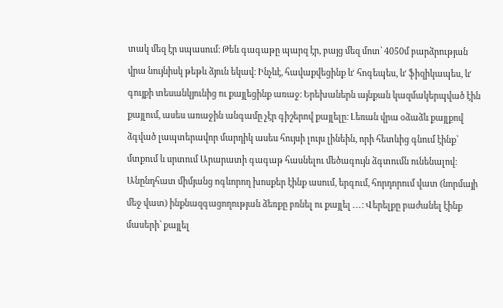տակ մեզ էր սպասում։ Թեև գագաթը պարզ էր, բայց մեզ մոտ՝ 4050մ բարձրության վրա նույնիսկ թեթև ձյուն եկավ։ Ինչևէ, հավաքվեցինք ևʹ հոգեպես, ևʹ ֆիզիկապես, ևʹ գույքի տեսանկյունից ու քայլեցինք առաջ։ Երեխաներն այնքան կազմակերպված էին քայլում, ասես առաջին անգամը չէր գիշերով քայլելը։ Լեռան վրա օձաձև քայլքով ձգված լապտերավոր մարդիկ ասես հույսի լույս լինեին, որի հետևից գնում էինք՝ մտքում և սրտում Արարատի գագաթ հասնելու մեծագույն ձգտումն ունենալով։ Անընդհատ միմյանց ոգևորող խոսքեր էինք ասում, երգում, հորդորում վատ (նորմայի մեջ վատ) ինքնազգացողության ձեռքը բռնել ու քայլել ․․․։ Վերելքը բաժանել էինք մասերի՝ քայլել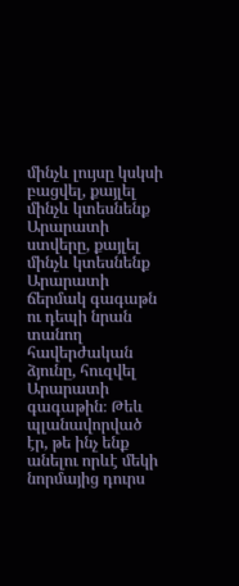մինչև լույսը կսկսի բացվել, քայլել մինչև կտեսնենք Արարատի ստվերը, քայլել մինչև կտեսնենք Արարատի ճերմակ գագաթն ու դեպի նրան տանող հավերժական ձյունը, հուզվել Արարատի գագաթին։ Թեև պլանավորված էր, թե ինչ ենք անելու որևէ մեկի նորմայից դուրս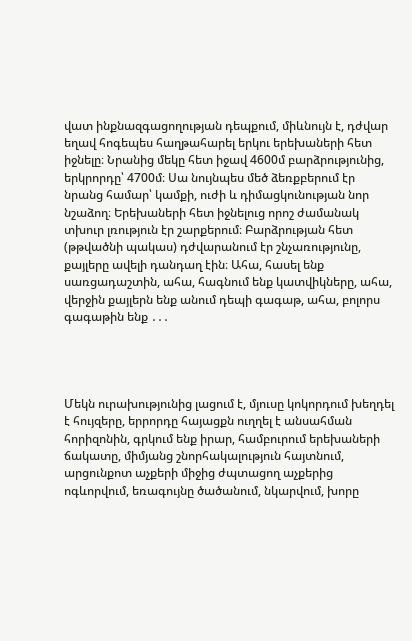վատ ինքնազգացողության դեպքում, միևնույն է, դժվար եղավ հոգեպես հաղթահարել երկու երեխաների հետ իջնելը։ Նրանից մեկը հետ իջավ 4600մ բարձրությունից, երկրորդը՝ 4700մ։ Սա նույնպես մեծ ձեռքբերում էր նրանց համար՝ կամքի, ուժի և դիմացկունության նոր նշաձող։ Երեխաների հետ իջնելուց որոշ ժամանակ տխուր լռություն էր շարքերում։ Բարձրության հետ (թթվածնի պակաս) դժվարանում էր շնչառությունը, քայլերը ավելի դանդաղ էին։ Ահա, հասել ենք սառցադաշտին, ահա, հագնում ենք կատվիկները, ահա, վերջին քայլերն ենք անում դեպի գագաթ, ահա, բոլորս գագաթին ենք ․․․




Մեկն ուրախությունից լացում է, մյուսը կոկորդում խեղդել է հույզերը, երրորդը հայացքն ուղղել է անսահման հորիզոնին, գրկում ենք իրար, համբուրում երեխաների ճակատը, միմյանց շնորհակալություն հայտնում, արցունքոտ աչքերի միջից ժպտացող աչքերից ոգևորվում, եռագույնը ծածանում, նկարվում, խորը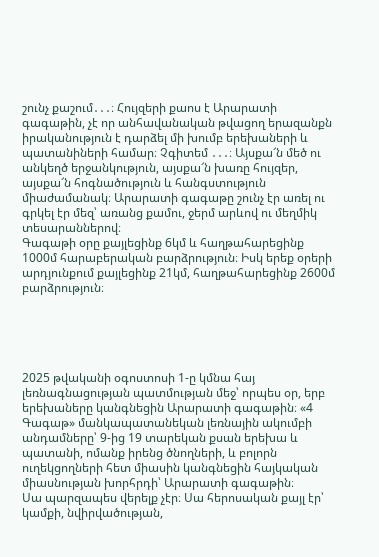շունչ քաշում․․․։ Հույզերի քաոս է Արարատի գագաթին, չէ որ անհավանական թվացող երազանքն իրականություն է դարձել մի խումբ երեխաների և պատանիների համար։ Չգիտեմ ․․․։ Այսքա՜ն մեծ ու անկեղծ երջանկություն, այսքա՜ն խառը հույզեր, այսքա՜ն հոգնածություն և հանգստություն միաժամանակ։ Արարատի գագաթը շունչ էր առել ու գրկել էր մեզ՝ առանց քամու, ջերմ արևով ու մեղմիկ տեսարաններով։
Գագաթի օրը քայլեցինք 6կմ և հաղթահարեցինք 1000մ հարաբերական բարձրություն։ Իսկ երեք օրերի արդյունքում քայլեցինք 21կմ, հաղթահարեցինք 2600մ բարձրություն։





2025 թվականի օգոստոսի 1-ը կմնա հայ լեռնագնացության պատմության մեջ՝ որպես օր, երբ երեխաները կանգնեցին Արարատի գագաթին։ «4 Գագաթ» մանկապատանեկան լեռնային ակումբի անդամները՝ 9-ից 19 տարեկան քսան երեխա և պատանի, ոմանք իրենց ծնողների, և բոլորն ուղեկցողների հետ միասին կանգնեցին հայկական միասնության խորհրդի՝ Արարատի գագաթին։
Սա պարզապես վերելք չէր։ Սա հերոսական քայլ էր՝ կամքի, նվիրվածության,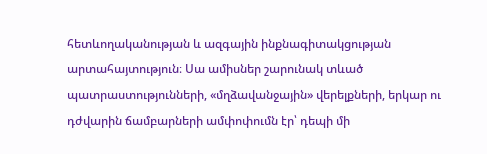հետևողականության և ազգային ինքնագիտակցության արտահայտություն։ Սա ամիսներ շարունակ տևած պատրաստությունների, «մղձավանջային» վերելքների, երկար ու դժվարին ճամբարների ամփոփումն էր՝ դեպի մի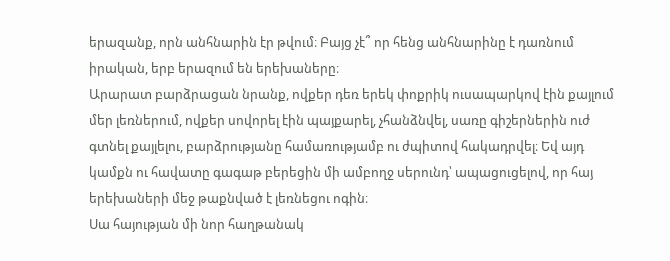երազանք, որն անհնարին էր թվում։ Բայց չէ՞ որ հենց անհնարինը է դառնում իրական, երբ երազում են երեխաները։
Արարատ բարձրացան նրանք, ովքեր դեռ երեկ փոքրիկ ուսապարկով էին քայլում մեր լեռներում, ովքեր սովորել էին պայքարել, չհանձնվել, սառը գիշերներին ուժ գտնել քայլելու, բարձրությանը համառությամբ ու ժպիտով հակադրվել։ Եվ այդ կամքն ու հավատը գագաթ բերեցին մի ամբողջ սերունդ՝ ապացուցելով, որ հայ երեխաների մեջ թաքնված է լեռնեցու ոգին։
Սա հայության մի նոր հաղթանակ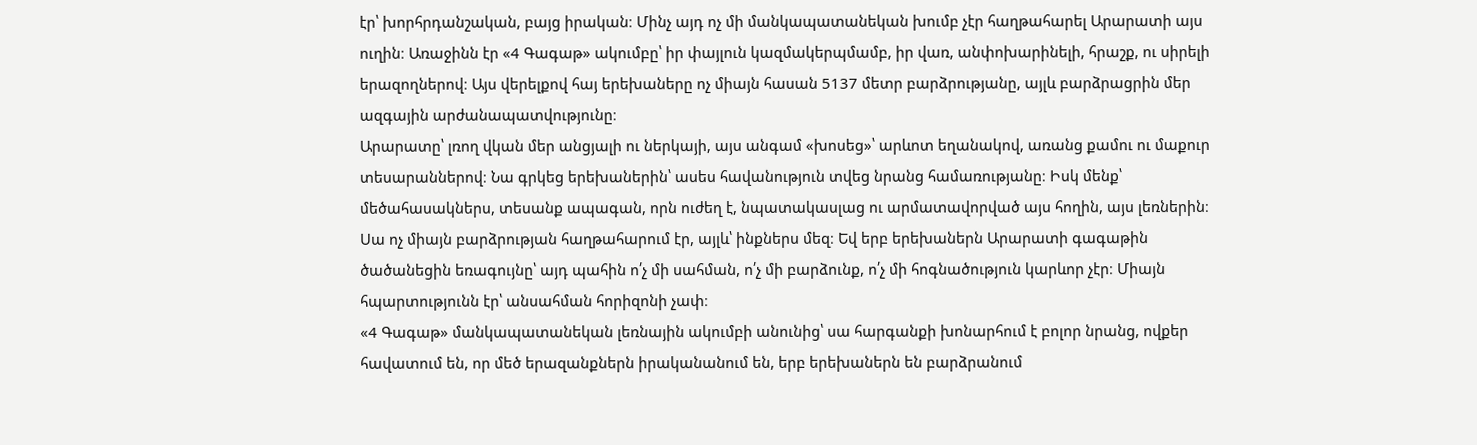էր՝ խորհրդանշական, բայց իրական։ Մինչ այդ ոչ մի մանկապատանեկան խումբ չէր հաղթահարել Արարատի այս ուղին։ Առաջինն էր «4 Գագաթ» ակումբը՝ իր փայլուն կազմակերպմամբ, իր վառ, անփոխարինելի, հրաշք, ու սիրելի երազողներով։ Այս վերելքով հայ երեխաները ոչ միայն հասան 5137 մետր բարձրությանը, այլև բարձրացրին մեր ազգային արժանապատվությունը։
Արարատը՝ լռող վկան մեր անցյալի ու ներկայի, այս անգամ «խոսեց»՝ արևոտ եղանակով, առանց քամու ու մաքուր տեսարաններով։ Նա գրկեց երեխաներին՝ ասես հավանություն տվեց նրանց համառությանը։ Իսկ մենք՝ մեծահասակներս, տեսանք ապագան, որն ուժեղ է, նպատակասլաց ու արմատավորված այս հողին, այս լեռներին։
Սա ոչ միայն բարձրության հաղթահարում էր, այլև՝ ինքներս մեզ։ Եվ երբ երեխաներն Արարատի գագաթին ծածանեցին եռագույնը՝ այդ պահին ո՛չ մի սահման, ո՛չ մի բարձունք, ո՛չ մի հոգնածություն կարևոր չէր։ Միայն հպարտությունն էր՝ անսահման հորիզոնի չափ։
«4 Գագաթ» մանկապատանեկան լեռնային ակումբի անունից՝ սա հարգանքի խոնարհում է բոլոր նրանց, ովքեր հավատում են, որ մեծ երազանքներն իրականանում են, երբ երեխաներն են բարձրանում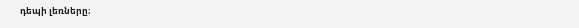դեպի լեռները։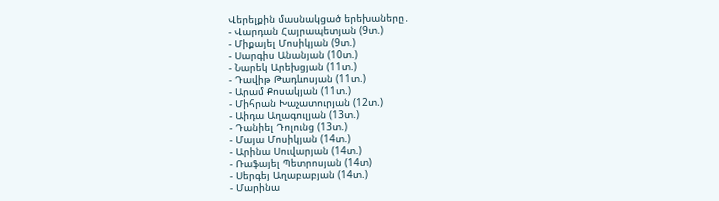Վերելքին մասնակցած երեխաները․
- Վարդան Հայրապետյան (9տ.)
- Միքայել Մոսիկյան (9տ.)
- Սարգիս Անանյան (10տ.)
- Նարեկ Արեխցյան (11տ.)
- Դավիթ Թադևոսյան (11տ.)
- Արամ Քոսակյան (11տ.)
- Միհրան Խաչատուրյան (12տ.)
- Աիդա Աղագուլյան (13տ.)
- Դանիել Դոլունց (13տ.)
- Մայա Մոսիկյան (14տ.)
- Արինա Սուվարյան (14տ.)
- Ռաֆայել Պետրոսյան (14տ)
- Սերգեյ Աղաբաբյան (14տ.)
- Մարինա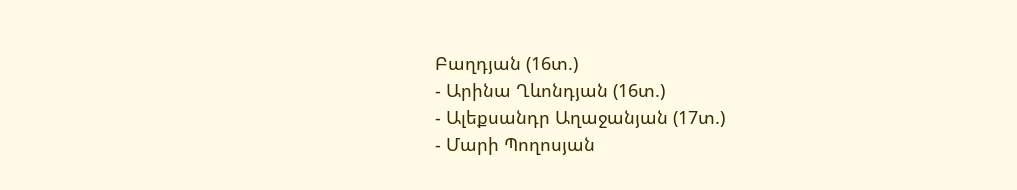Բաղդյան (16տ.)
- Արինա Ղևոնդյան (16տ.)
- Ալեքսանդր Աղաջանյան (17տ.)
- Մարի Պողոսյան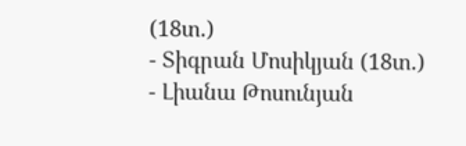(18տ.)
- Տիգրան Մոսիկյան (18տ.)
- Լիանա Թոսունյան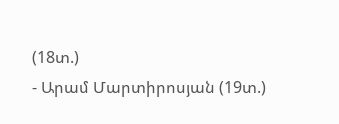(18տ.)
- Արամ Մարտիրոսյան (19տ.)